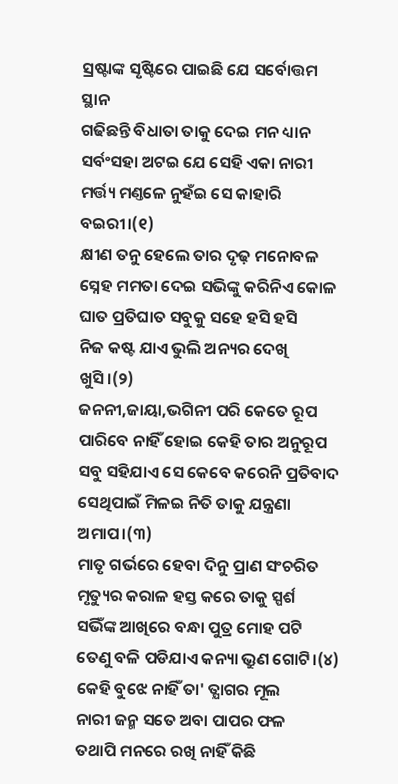ସ୍ରଷ୍ଟାଙ୍କ ସୃଷ୍ଟିରେ ପାଇଛି ଯେ ସର୍ବୋତ୍ତମ ସ୍ଥାନ
ଗଢିଛନ୍ତି ବିଧାତା ତାକୁ ଦେଇ ମନ ଧ୍ୟାନ
ସର୍ବଂସହା ଅଟଇ ଯେ ସେହି ଏକା ନାରୀ
ମର୍ତ୍ତ୍ୟ ମଣ୍ତଳେ ନୁହଁଇ ସେ କାହାରି ବଇରୀ।(୧)
କ୍ଷୀଣ ତନୁ ହେଲେ ତାର ଦୃଢ଼ ମନୋବଳ
ସ୍ନେହ ମମତା ଦେଇ ସଭିଙ୍କୁ କରିନିଏ କୋଳ
ଘାତ ପ୍ରତିଘାତ ସବୁକୁ ସହେ ହସି ହସି
ନିଜ କଷ୍ଟ ଯାଏ ଭୁଲି ଅନ୍ୟର ଦେଖି ଖୁସି।(୨)
ଜନନୀ,ଜାୟା,ଭଗିନୀ ପରି କେତେ ରୂପ
ପାରିବେ ନାହିଁ ହୋଇ କେହି ତାର ଅନୁରୂପ
ସବୁ ସହିଯାଏ ସେ କେବେ କରେନି ପ୍ରତିବାଦ
ସେଥିପାଇଁ ମିଳଇ ନିତି ତାକୁ ଯନ୍ତ୍ରଣା ଅମାପ।(୩)
ମାତୃ ଗର୍ଭରେ ହେବା ଦିନୁ ପ୍ରାଣ ସଂଚରିତ
ମୃତ୍ୟୁର କରାଳ ହସ୍ତ କରେ ତାକୁ ସ୍ପର୍ଶ
ସଭିଁଙ୍କ ଆଖିରେ ବନ୍ଧା ପୁତ୍ର ମୋହ ପଟି
ତେଣୁ ବଳି ପଡିଯାଏ କନ୍ୟା ଭ୍ରୁଣ ଗୋଟି।(୪)
କେହି ବୁଝେ ନାହିଁ ତା' ତ୍ଯାଗର ମୂଲ
ନାରୀ ଜନ୍ମ ସତେ ଅବା ପାପର ଫଳ
ତଥାପି ମନରେ ରଖି ନାହିଁ କିଛି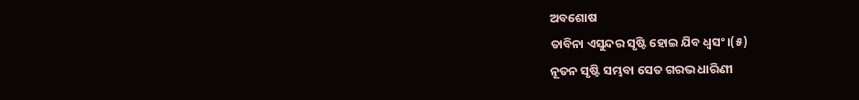ଅବଶୋଷ
ତାବିନା ଏସୁନ୍ଦର ସୃଷ୍ଟି ହୋଇ ଯିବ ଧ୍ବସଂ।(୫)
ନୂତନ ସୃଷ୍ଟି ସମ୍ଭବା ସେତ ଗରଭ ଧାରିଣୀ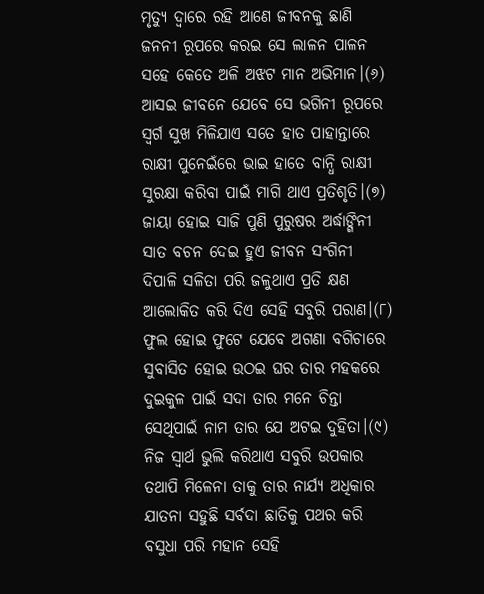ମୃତ୍ୟୁ ଦ୍ବାରେ ରହି ଆଣେ ଜୀବନକୁ ଛାଣି
ଜନନୀ ରୂପରେ କରଇ ସେ ଲାଳନ ପାଳନ
ସହେ କେତେ ଅଳି ଅଝଟ ମାନ ଅଭିମାନ।(୬)
ଆସଇ ଜୀବନେ ଯେବେ ସେ ଭଗିନୀ ରୂପରେ
ସ୍ବର୍ଗ ସୁଖ ମିଳିଯାଏ ସତେ ହାତ ପାହାନ୍ତାରେ
ରାକ୍ଷୀ ପୁନେଇଁରେ ଭାଇ ହାତେ ବାନ୍ଧି ରାକ୍ଷୀ
ସୁରକ୍ଷା କରିବା ପାଇଁ ମାଗି ଥାଏ ପ୍ରତିଶୃତି।(୭)
ଜାୟା ହୋଇ ସାଜି ପୁଣି ପୁରୁଷର ଅର୍ଦ୍ଧାଙ୍ଗିନୀ
ସାତ ବଚନ ଦେଇ ହୁଏ ଜୀବନ ସଂଗିନୀ
ଦିପାଳି ସଳିତା ପରି ଜଳୁଥାଏ ପ୍ରତି କ୍ଷଣ
ଆଲୋକିତ କରି ଦିଏ ସେହି ସବୁରି ପରାଣ।(୮)
ଫୁଲ ହୋଇ ଫୁଟେ ଯେବେ ଅଗଣା ବଗିଚାରେ
ସୁବାସିତ ହୋଇ ଉଠଇ ଘର ତାର ମହକରେ
ଦୁଇକୁଳ ପାଇଁ ସଦା ତାର ମନେ ଚିନ୍ତା
ସେଥିପାଇଁ ନାମ ତାର ଯେ ଅଟଇ ଦୁହିତା।(୯)
ନିଜ ସ୍ବାର୍ଥ ଭୁଲି କରିଥାଏ ସବୁରି ଉପକାର
ତଥାପି ମିଳେନା ତାକୁ ତାର ନାର୍ଯ୍ୟ ଅଧିକାର
ଯାତନା ସହୁଛି ସର୍ବଦା ଛାତିକୁ ପଥର କରି
ବସୁଧା ପରି ମହାନ ସେହି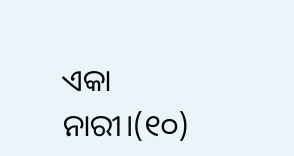ଏକା ନାରୀ।(୧୦)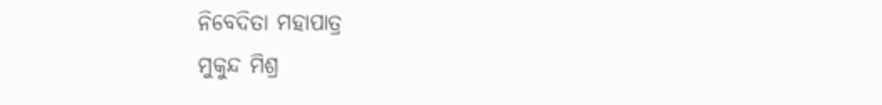ନିବେଦିତା ମହାପାତ୍ର
ମୁକୁନ୍ଦ ମିଶ୍ର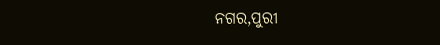ନଗର,ପୁରୀ